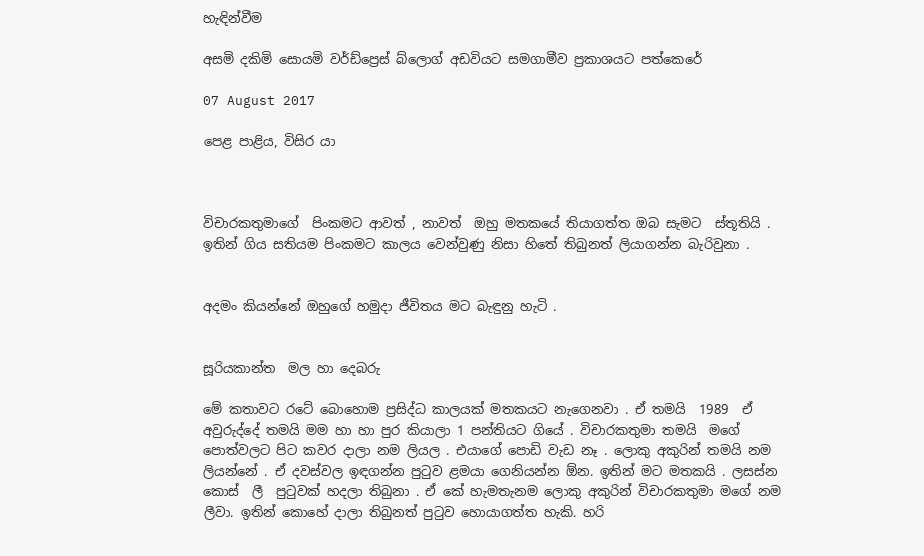හැඳින්වීම

අසමි දකිමි සොයමි වර්ඩ්ප්‍රෙස් බ්ලොග් අඩවියට සමගාමීව ප්‍රකාශයට පත්කෙරේ

07 August 2017

පෙළ පාළිය, විසිර යා



විචාරකතුමාගේ  පිංකමට ආවත් , නාවත්  ඔහු මතකයේ තියාගත්ත ඔබ සැමට  ස්තූතියි . ඉතින් ගිය සතියම පිංකමට කාලය වෙන්වුණු නිසා හිතේ තිබුනත් ලියාගන්න බැරිවුනා .


අදමං කියන්නේ ඔහුගේ හමුදා ජීවිතය මට බැඳුනු හැටි .


සූරියකාන්ත  මල හා දෙබරු

මේ කතාවට රටේ බොහොම ප්‍රසිද්ධ කාලයක් මතකයට නැගෙනවා . ඒ තමයි  1989  ඒ අවුරුද්දේ තමයි මම හා හා පුර කියාලා 1 පන්තියට ගියේ . විචාරකතුමා තමයි  මගේ පොත්වලට පිට කවර දාලා නම ලියල . එයාගේ පොඩි වැඩ නෑ . ලොකු අකුරින් තමයි නම ලියන්නේ . ඒ දවස්වල ඉඳගන්න පුටුව ළමයා ගෙනියන්න ඕන. ඉතින් මට මතකයි . ලසස්න කොස්  ලී  පුටුවක් හදලා තිබුනා . ඒ කේ හැමතැනම ලොකු අකුරින් විචාරකතුමා මගේ නම ලීවා. ඉතින් කොහේ දාලා තිබුනත් පුටුව හොයාගත්ත හැකි. හරි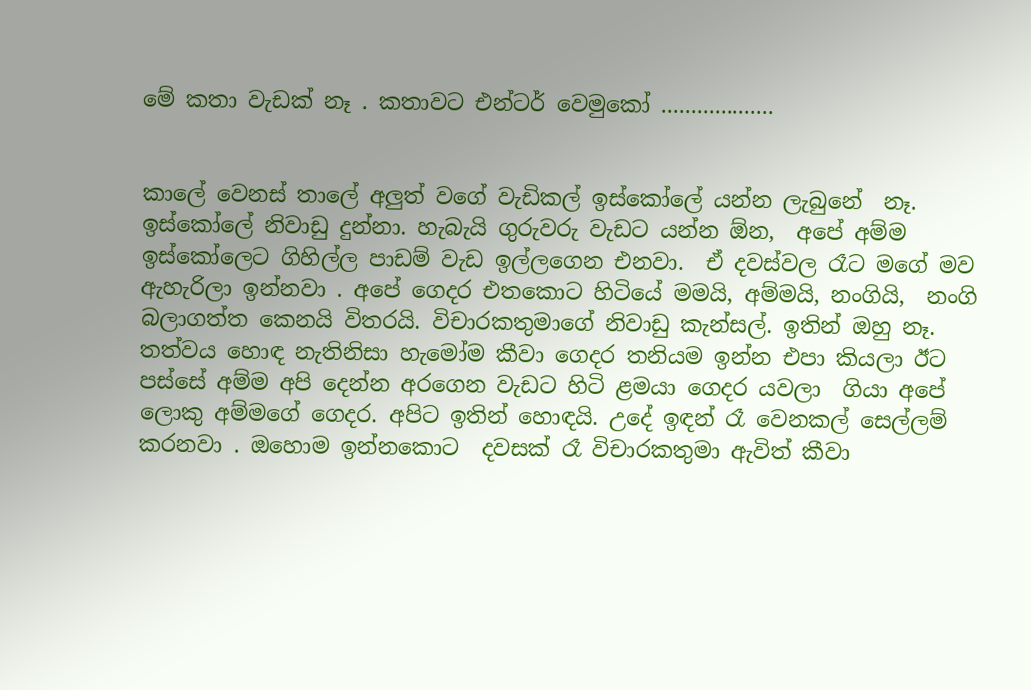මේ කතා වැඩක් නෑ . කතාවට එන්ටර් වෙමුකෝ ...................


කාලේ වෙනස් තාලේ අලුත් වගේ වැඩිකල් ඉස්කෝලේ යන්න ලැබුනේ  නෑ. ඉස්කෝලේ නිවාඩු දුන්නා. හැබැයි ගුරුවරු වැඩට යන්න ඕන,  අපේ අම්ම ඉස්කෝලෙට ගිහිල්ල පාඩම් වැඩ ඉල්ලගෙන එනවා.  ඒ දවස්වල රෑට මගේ මව ඇහැරිලා ඉන්නවා . අපේ ගෙදර එතකොට හිටියේ මමයි, අම්මයි, නංගියි,  නංගි බලාගත්ත කෙනයි විතරයි. විචාරකතුමාගේ නිවාඩු කැන්සල්. ඉතින් ඔහු නෑ. තත්වය හොඳ නැතිනිසා හැමෝම කීවා ගෙදර තනියම ඉන්න එපා කියලා ඊට පස්සේ අම්ම අපි දෙන්න අරගෙන වැඩට හිටි ළමයා ගෙදර යවලා  ගියා අපේ ලොකු අම්මගේ ගෙදර. අපිට ඉතින් හොඳයි. උදේ ඉඳන් රෑ වෙනකල් සෙල්ලම් කරනවා . ඔහොම ඉන්නකොට  දවසක් රෑ විචාරකතුමා ඇවිත් කීවා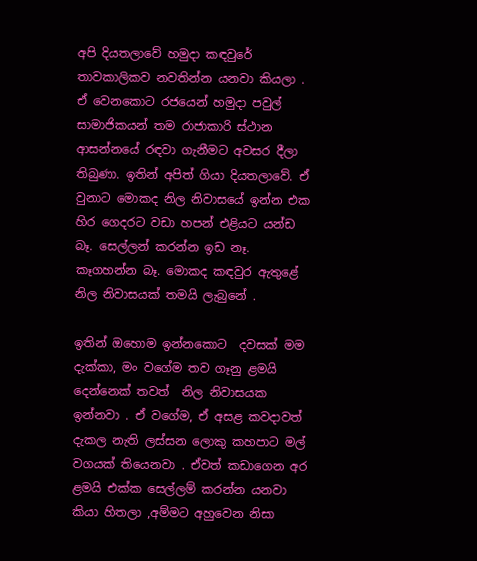අපි දියතලාවේ හමුදා කඳවුරේ තාවකාලිකව නවතින්න යනවා කියලා . ඒ වෙනකොට රජයෙන් හමුදා පවුල් සාමාජිකයන් තම රාජාකාරි ස්ථාන ආසන්නයේ රඳවා ගැනීමට අවසර දීලා තිබුණා. ඉතින් අපිත් ගියා දියතලාවේ. ඒ වුනාට මොකද නිල නිවාසයේ ඉන්න එක හිර ගෙදරට වඩා හපන් එළියට යන්ඩ බෑ. සෙල්ලන් කරන්න ඉඩ නෑ. කෑගහන්න බෑ. මොකද කඳවුර ඇතුළේ නිල නිවාසයක් තමයි ලැබුනේ .

ඉතින් ඔහොම ඉන්නකොට  දවසක් මම දැක්කා, මං වගේම තව ගෑනු ළමයි දෙන්නෙක් තවත්  නිල නිවාසයක ඉන්නවා . ඒ වගේම, ඒ අසළ කවදාවත් දැකල නැති ලස්සන ලොකු කහපාට මල් වගයක් තියෙනවා . ඒවත් කඩාගෙන අර ළමයි එක්ක සෙල්ලම් කරන්න යනවා කියා හිතලා ,අම්මට අහුවෙන නිසා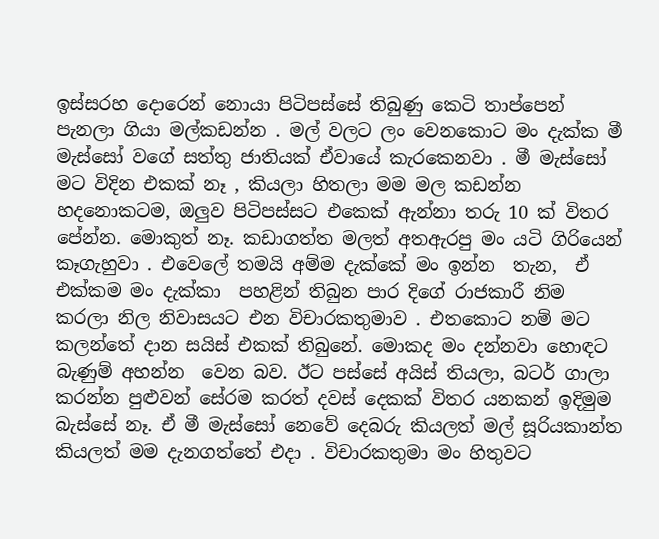ඉස්සරහ දොරෙන් නොයා පිටිපස්සේ තිබුණු කෙටි තාප්පෙන් පැනලා ගියා මල්කඩන්න . මල් වලට ලං වෙනකොට මං දැක්ක මී මැස්සෝ වගේ සත්තු ජාතියක් ඒවායේ කැරකෙනවා . මී මැස්සෝ මට විදින එකක් නෑ , කියලා හිතලා මම මල කඩන්න හදනොකටම, ඔලුව පිටිපස්සට එකෙක් ඇන්නා තරු 10 ක් විතර පේන්න. මොකුත් නෑ. කඩාගත්ත මලත් අතඇරපු මං යටි ගිරියෙන් කෑගැහුවා . එවෙලේ තමයි අම්ම දැක්කේ මං ඉන්න  තැන,  ඒ එක්කම මං දැක්‍කා  පහළින් තිබුන පාර දිගේ රාජකාරී නිම කරලා නිල නිවාසයට එන විචාරකතුමාව . එතකොට නම් මට කලන්තේ දාන සයිස් එකක් තිබුනේ. මොකද මං දන්නවා හොඳට බැණුම් අහන්න  වෙන බව. ඊට පස්සේ අයිස් තියලා, බටර් ගාලා කරන්න පුළුවන් සේරම කරත් දවස් දෙකක් විතර යනකන් ඉදිමුම බැස්සේ නෑ. ඒ මී මැස්සෝ නෙවේ දෙබරු කියලත් මල් සූරියකාන්ත කියලත් මම දැනගත්තේ එදා . විචාරකතුමා මං හිතුවට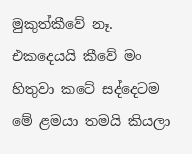මුකුත්කීවේ නෑ. එකදෙයයි කීවේ මං හිතුවා කටේ සද්දෙටම මේ ළමයා තමයි කියලා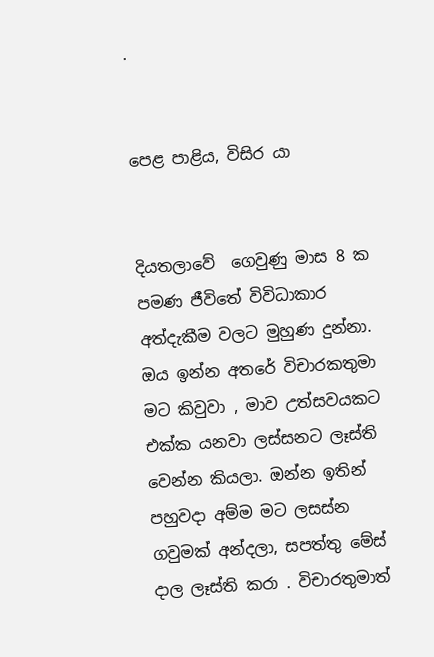.


පෙළ පාළිය, විසිර යා


දියතලාවේ  ගෙවුණු මාස 8 ක පමණ ජීවිතේ විවිධාකාර අත්දැකීම වලට මුහුණ දුන්නා. ඔය ඉන්න අතරේ විචාරකතුමා මට කිවුවා , මාව උත්සවයකට එක්ක යනවා ලස්සනට ලෑස්ති වෙන්න කියලා. ඔන්න ඉතින් පහුවදා අම්ම මට ලසස්න ගවුමක් අන්දලා, සපත්තු මේස් දාල ලෑස්ති කරා . විචාරතුමාත්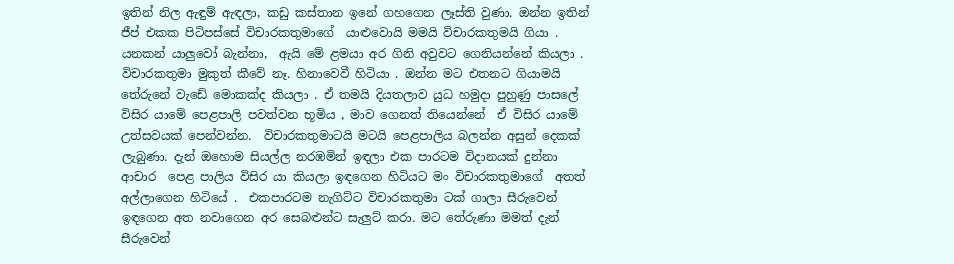ඉතින් නිල ඇඳුම් ඇඳලා, කඩු කස්තාන ඉනේ ගහගෙන ලෑස්ති වුණා. ඔන්න ඉතින් ජීප් එකක පිටිපස්සේ විචාරකතුමාගේ  යාළුවොයි මමයි විචාරකතුමයි ගියා . යනකන් යාලුවෝ බැන්නා,  ඇයි මේ ළමයා අර ගිනි අවුවට ගෙනියන්නේ කියලා . විචාරකතුමා මුකුත් කීවේ නෑ. හිනාවෙවී හිටියා . ඔන්න මට එතනට ගියාමයි තේරුනේ වැඩේ මොකක්ද කියලා . ඒ තමයි දියතලාව යුධ හමුදා පුහුණු පාසලේ විසිර යාමේ පෙළපාලි පවත්වන භූමිය , මාව ගෙනත් තියෙන්නේ  ඒ විසිර යාමේ උත්සවයක් පෙන්වන්න.  විචාරකතුමාටයි මටයි පෙළපාලිය බලන්න අසුන් දෙකක් ලැබුණා. දැන් ඔහොම සියල්ල නරඹමින් ඉඳලා එක පාරටම විදානයක් දුන්නා ආචාර  පෙළ පාලිය විසිර යා කියලා ඉඳගෙන හිටියට මං විචාරකතුමාගේ  අතත් අල්ලාගෙන හිටියේ .  එකපාරටම නැගිට්ට විචාරකතුමා ටක් ගාලා සීරුවෙන් ඉඳගෙන අත නවාගෙන අර සෙබළුන්ට සැලුට් කරා. මට තේරුණා මමත් දැන් සීරුවෙන්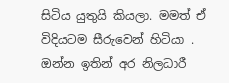සිටිය යුතුයි කියලා. මමත් ඒ විදියටම සීරුවෙන් හිටියා . ඔන්න ඉතින් අර නිලධාරී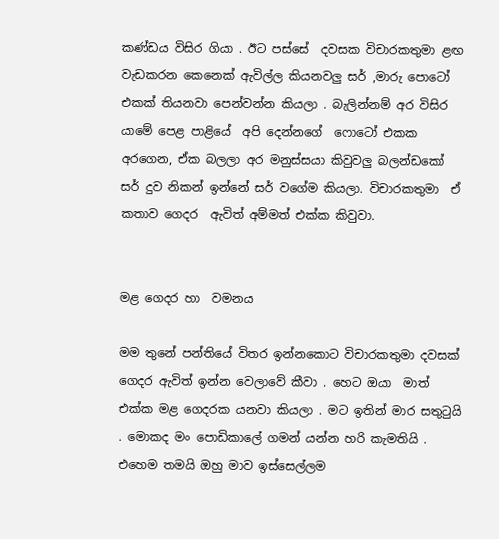කණ්ඩය විසිර ගියා . ඊට පස්සේ  දවසක විචාරකතුමා ළඟ වැඩකරන කෙනෙක් ඇවිල්ල කියනවලු සර් ,මාරු පොටෝ එකක් තියනවා පෙන්වන්න කියලා . බැලින්නම් අර විසිර යාමේ පෙළ පාළියේ  අපි දෙන්නගේ  ෆොටෝ එකක අරගෙන, ඒක බලලා අර මනුස්සයා කිවුවලු බලන්ඩකෝ සර් දුව නිකන් ඉන්නේ සර් වගේම කියලා. විචාරකතුමා  ඒ කතාව ගෙදර  ඇවිත් අම්මත් එක්ක කිවුවා.


මළ ගෙදර හා  වමනය

මම තුනේ පන්තියේ විතර ඉන්නකොට විචාරකතුමා දවසක් ගෙදර ඇවිත් ඉන්න වෙලාවේ කීවා . හෙට ඔයා  මාත්  එක්ක මළ ගෙදරක යනවා කියලා . මට ඉතින් මාර සතුටුයි . මොකද මං පොඩිකාලේ ගමන් යන්න හරි කැමතියි . එහෙම තමයි ඔහු මාව ඉස්සෙල්ලම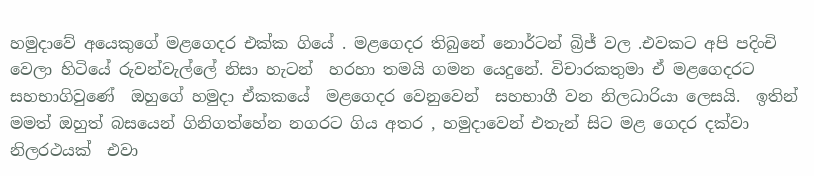හමුදාවේ අයෙකුගේ මළගෙදර එක්ක ගියේ . මළගෙදර තිබුනේ නොර්ටන් බ්‍රිජ් වල .එවකට අපි පදිංචි වෙලා හිටියේ රුවන්වැල්ලේ නිසා හැටන්  හරහා තමයි ගමන යෙදුනේ. විචාරකතුමා ඒ මළගෙදරට සහභාගිවුණේ  ඔහුගේ හමුදා ඒකකයේ  මළගෙදර වෙනුවෙන්  සහභාගී වන නිලධාරියා ලෙසයි.  ඉතින් මමත් ඔහුත් බසයෙන් ගිනිගත්හේන නගරට ගිය අතර , හමුදාවෙන් එතැන් සිට මළ ගෙදර දක්වා නිලරථයක්  එවා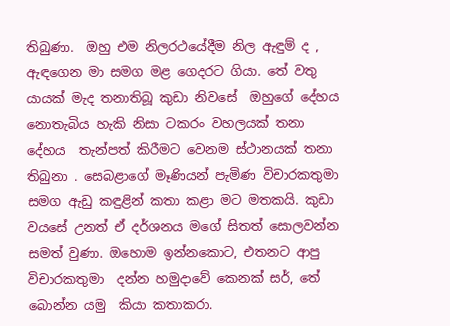තිබුණා.  ඔහු එම නිලරථයේදීම නිල ඇඳුම් ද , ඇඳගෙන මා සමග මළ ගෙදරට ගියා. තේ වතු යායක් මැද තනාතිබූ කුඩා නිවසේ  ඔහුගේ දේහය  නොතැබිය හැකි නිසා ටකරං වහලයක් තනා දේහය  තැන්පත් කිරීමට වෙනම ස්ථානයක් තනා  තිබුනා . සෙබළාගේ මෑණියන් පැමිණ විචාරකතුමා සමග ඇඩු කඳුළින් කතා කළා මට මතකයි. කුඩා වයසේ උනත් ඒ දර්ශනය මගේ සිතත් සොලවන්න සමත් වුණා. ඔහොම ඉන්නකොට, එතනට ආපු  විචාරකතුමා  දන්න හමුදාවේ කෙනක් සර්, තේ බොන්න යමු  කියා කතාකරා.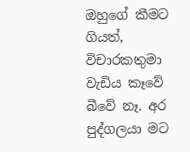ඔහුගේ කීමට ගියත්, විචාරකතුමා  වැඩිය කෑවේ බීවේ නෑ. අර පුද්ගලයා මට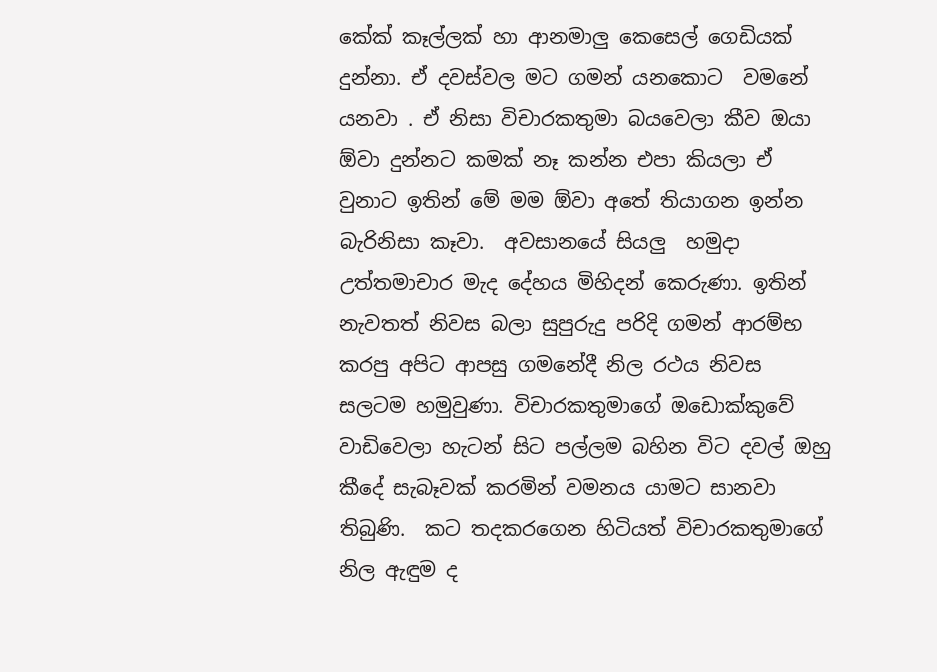කේක් කෑල්ලක් හා ආනමාලු කෙසෙල් ගෙඩියක් දුන්නා. ඒ දවස්වල මට ගමන් යනකොට  වමනේ යනවා . ඒ නිසා විචාරකතුමා බයවෙලා කීව ඔයා ඕවා දුන්නට කමක් නෑ කන්න එපා කියලා ඒ වුනාට ඉතින් මේ මම ඕවා අතේ තියාගන ඉන්න බැරිනිසා කෑවා.  අවසානයේ සියලු  හමුදා  උත්තමාචාර මැද දේහය මිහිදන් කෙරුණා. ඉතින් නැවතත් නිවස බලා සුපුරුදු පරිදි ගමන් ආරම්භ කරපු අපිට ආපසු ගමනේදී නිල රථය නිවස සලටම හමුවුණා. විචාරකතුමාගේ ඔඩොක්කුවේ වාඩිවෙලා හැටන් සිට පල්ලම බහින විට දවල් ඔහු කීදේ සැබෑවක් කරමින් වමනය යාමට සානවා තිබුණි.  කට තදකරගෙන හිටියත් විචාරකතුමාගේ නිල ඇඳුම ද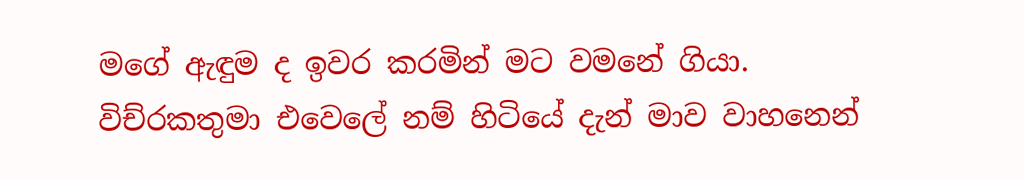මගේ ඇඳුම ද ඉවර කරමින් මට වමනේ ගියා. විච්රකතුමා එවෙලේ නම් හිටියේ දැන් මාව වාහනෙන්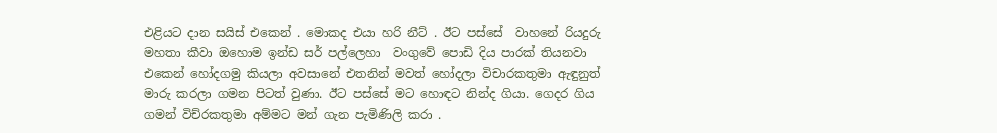එළියට දාන සයිස් එකෙන් . මොකද එයා හරි නීට් . ඊට පස්සේ  වාහනේ රියදුරු මහතා කීවා ඔහොම ඉන්ඩ සර් පල්ලෙහා  වංගුවේ පොඩි දිය පාරක් තියනවා එකෙන් හෝදගමු කියලා අවසානේ එතනින් මවත් හෝදලා විචාරකතුමා ඇඳුනුත් මාරු කරලා ගමන පිටත් වුණා. ඊට පස්සේ මට හොඳට නින්ද ගියා. ගෙදර ගිය ගමන් විච්රකතුමා අම්මට මන් ගැන පැමිණිලි කරා .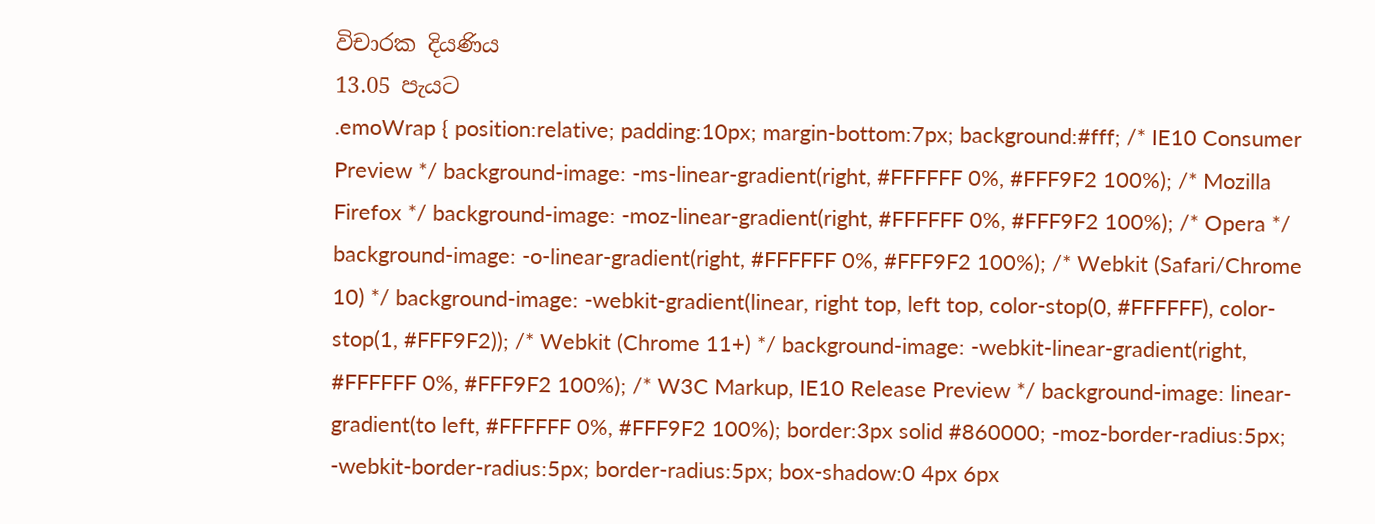විචාරක දියණිය
13.05 පැයට
.emoWrap { position:relative; padding:10px; margin-bottom:7px; background:#fff; /* IE10 Consumer Preview */ background-image: -ms-linear-gradient(right, #FFFFFF 0%, #FFF9F2 100%); /* Mozilla Firefox */ background-image: -moz-linear-gradient(right, #FFFFFF 0%, #FFF9F2 100%); /* Opera */ background-image: -o-linear-gradient(right, #FFFFFF 0%, #FFF9F2 100%); /* Webkit (Safari/Chrome 10) */ background-image: -webkit-gradient(linear, right top, left top, color-stop(0, #FFFFFF), color-stop(1, #FFF9F2)); /* Webkit (Chrome 11+) */ background-image: -webkit-linear-gradient(right, #FFFFFF 0%, #FFF9F2 100%); /* W3C Markup, IE10 Release Preview */ background-image: linear-gradient(to left, #FFFFFF 0%, #FFF9F2 100%); border:3px solid #860000; -moz-border-radius:5px; -webkit-border-radius:5px; border-radius:5px; box-shadow:0 4px 6px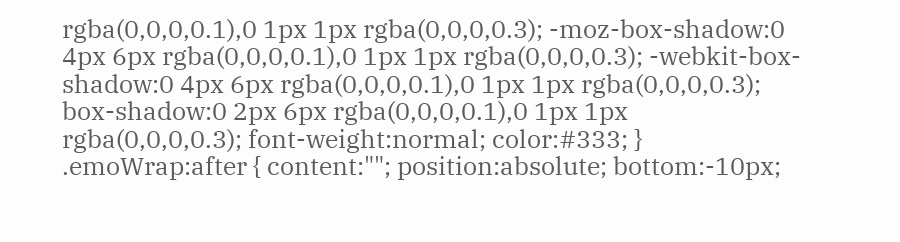rgba(0,0,0,0.1),0 1px 1px rgba(0,0,0,0.3); -moz-box-shadow:0 4px 6px rgba(0,0,0,0.1),0 1px 1px rgba(0,0,0,0.3); -webkit-box-shadow:0 4px 6px rgba(0,0,0,0.1),0 1px 1px rgba(0,0,0,0.3); box-shadow:0 2px 6px rgba(0,0,0,0.1),0 1px 1px rgba(0,0,0,0.3); font-weight:normal; color:#333; } .emoWrap:after { content:""; position:absolute; bottom:-10px;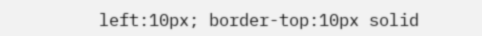left:10px; border-top:10px solid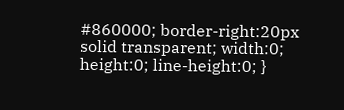#860000; border-right:20px solid transparent; width:0; height:0; line-height:0; }